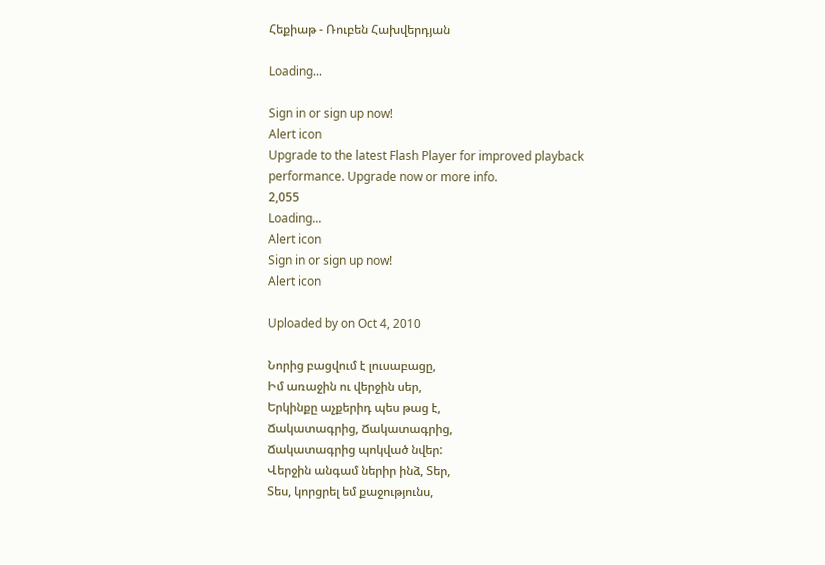Հեքիաթ - Ռուբեն Հախվերդյան

Loading...

Sign in or sign up now!
Alert icon
Upgrade to the latest Flash Player for improved playback performance. Upgrade now or more info.
2,055
Loading...
Alert icon
Sign in or sign up now!
Alert icon

Uploaded by on Oct 4, 2010

Նորից բացվում է լուսաբացը,
Իմ առաջին ու վերջին սեր,
Երկինքը աչքերիդ պես թաց է,
Ճակատագրից, Ճակատագրից,
Ճակատագրից պոկված նվեր:
Վերջին անգամ ներիր ինձ, Տեր,
Տես, կորցրել եմ քաջությունս,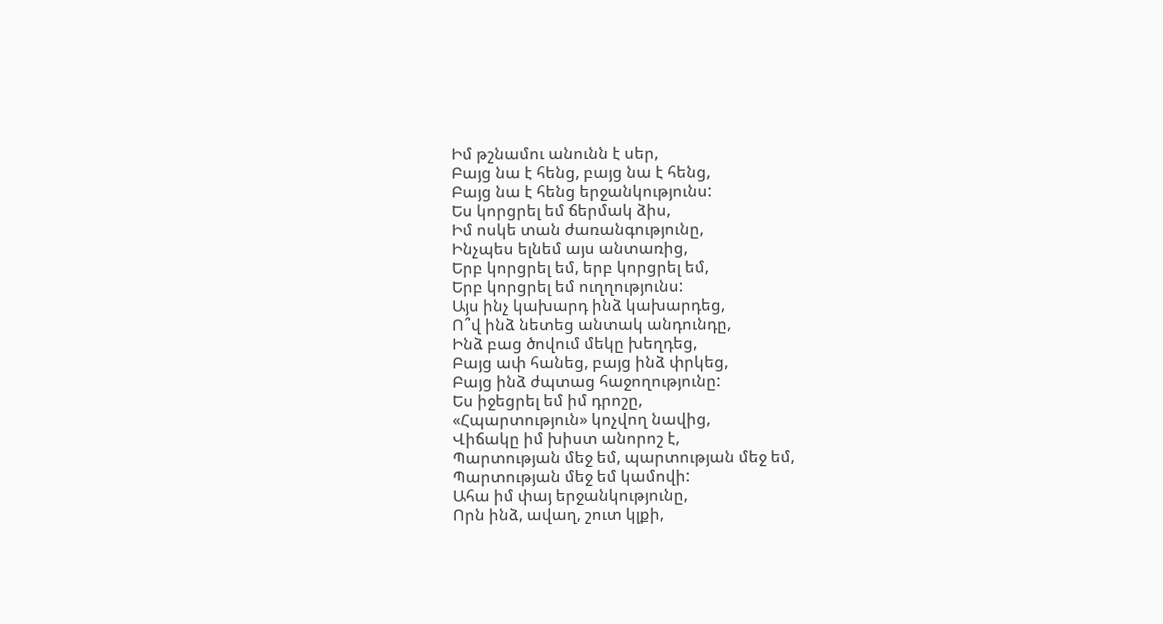Իմ թշնամու անունն է սեր,
Բայց նա է հենց, բայց նա է հենց,
Բայց նա է հենց երջանկությունս:
Ես կորցրել եմ ճերմակ ձիս,
Իմ ոսկե տան ժառանգությունը,
Ինչպես ելնեմ այս անտառից,
Երբ կորցրել եմ, երբ կորցրել եմ,
Երբ կորցրել եմ ուղղությունս:
Այս ինչ կախարդ ինձ կախարդեց,
Ո՞վ ինձ նետեց անտակ անդունդը,
Ինձ բաց ծովում մեկը խեղդեց,
Բայց ափ հանեց, բայց ինձ փրկեց,
Բայց ինձ ժպտաց հաջողությունը:
Ես իջեցրել եմ իմ դրոշը,
«Հպարտություն» կոչվող նավից,
Վիճակը իմ խիստ անորոշ է,
Պարտության մեջ եմ, պարտության մեջ եմ,
Պարտության մեջ եմ կամովի:
Ահա իմ փայ երջանկությունը,
Որն ինձ, ավաղ, շուտ կլքի,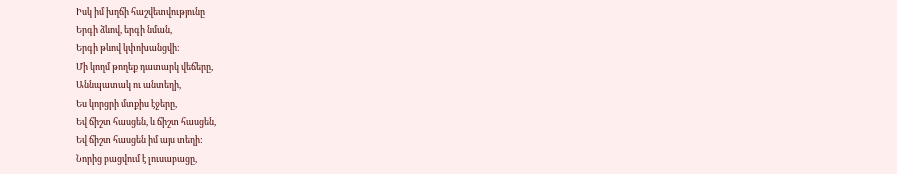Իսկ իմ խղճի հաշվետվությունը
Երգի ձևով, երգի նման,
Երգի թևով կփոխանցվի:
Մի կողմ թողեք դատարկ վեճերը,
Աննպատակ ու անտեղի,
Ես կորցրի մտքիս էջերը,
Եվ ճիշտ հասցեն, և ճիշտ հասցեն,
Եվ ճիշտ հասցեն իմ այս տեղի:
Նորից բացվում է լուսաբացը,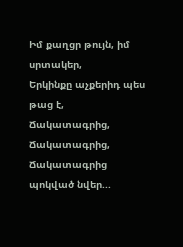Իմ քաղցր թույն, իմ սրտակեր,
Երկինքը աչքերիդ պես թաց է,
Ճակատագրից, Ճակատագրից,
Ճակատագրից պոկված նվեր...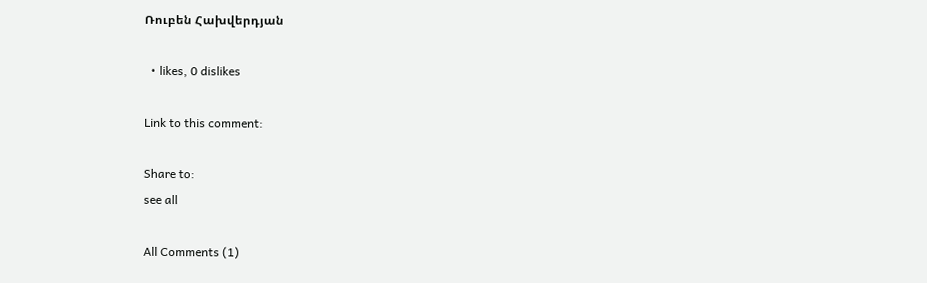Ռուբեն Հախվերդյան

  • likes, 0 dislikes

Link to this comment:

Share to:
see all

All Comments (1)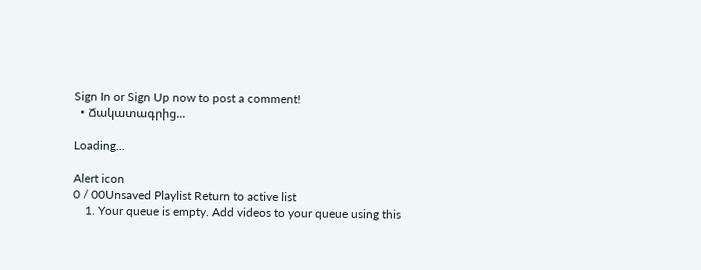Sign In or Sign Up now to post a comment!
  • Ճակատագրից...

Loading...

Alert icon
0 / 00Unsaved Playlist Return to active list
    1. Your queue is empty. Add videos to your queue using this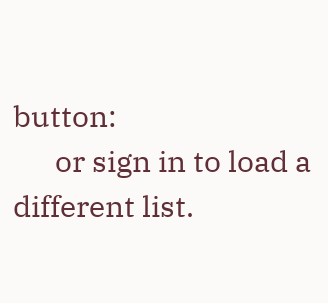button:
      or sign in to load a different list.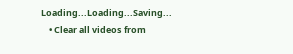Loading...Loading...Saving...
    • Clear all videos from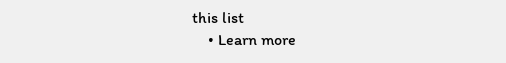this list
    • Learn more